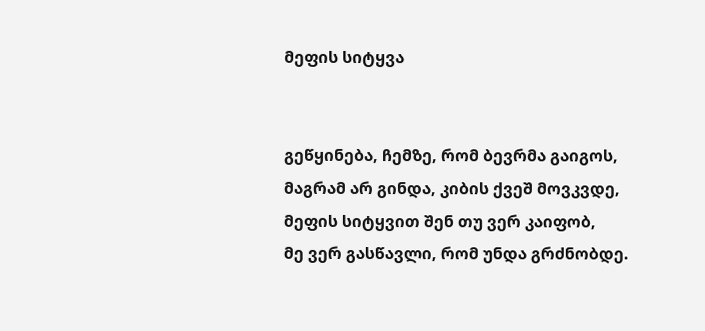მეფის სიტყვა


გეწყინება, ჩემზე, რომ ბევრმა გაიგოს,
მაგრამ არ გინდა, კიბის ქვეშ მოვკვდე,
მეფის სიტყვით შენ თუ ვერ კაიფობ,
მე ვერ გასწავლი, რომ უნდა გრძნობდე.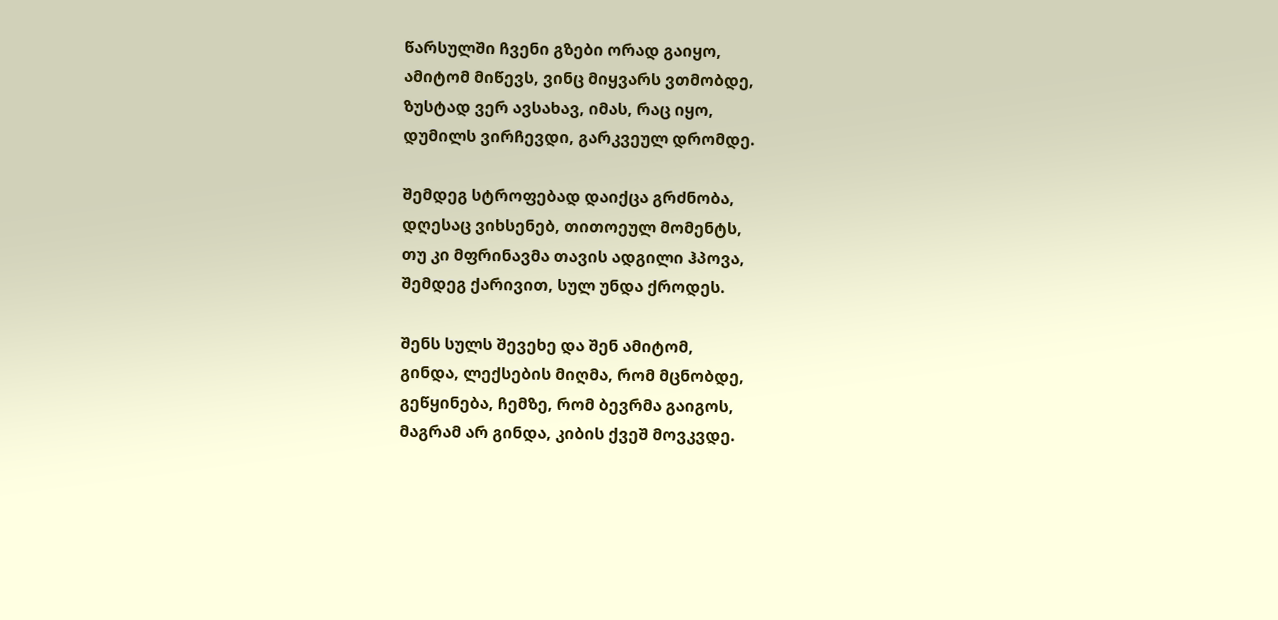წარსულში ჩვენი გზები ორად გაიყო,
ამიტომ მიწევს, ვინც მიყვარს ვთმობდე,
ზუსტად ვერ ავსახავ, იმას, რაც იყო,
დუმილს ვირჩევდი, გარკვეულ დრომდე.

შემდეგ სტროფებად დაიქცა გრძნობა,
დღესაც ვიხსენებ, თითოეულ მომენტს,
თუ კი მფრინავმა თავის ადგილი ჰპოვა,
შემდეგ ქარივით, სულ უნდა ქროდეს.

შენს სულს შევეხე და შენ ამიტომ,
გინდა, ლექსების მიღმა, რომ მცნობდე,
გეწყინება, ჩემზე, რომ ბევრმა გაიგოს,
მაგრამ არ გინდა, კიბის ქვეშ მოვკვდე.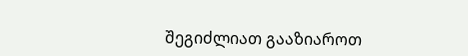შეგიძლიათ გააზიაროთ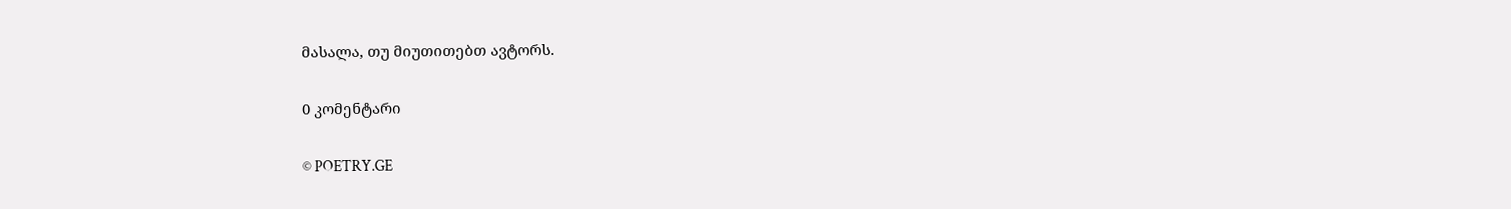მასალა, თუ მიუთითებთ ავტორს.

0 კომენტარი

© POETRY.GE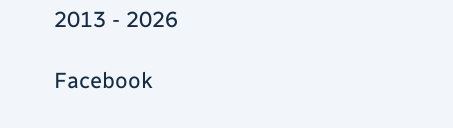2013 - 2026

Facebook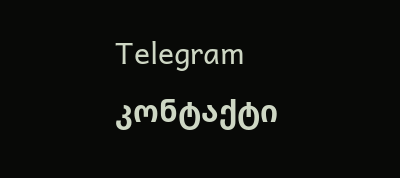Telegram კონტაქტი